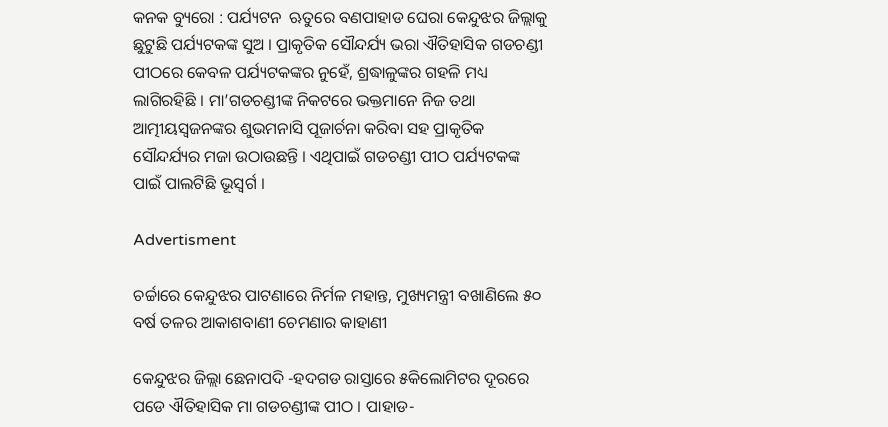କନକ ବ୍ୟୁରୋ : ପର୍ଯ୍ୟଟନ  ଋତୁରେ ବଣପାହାଡ ଘେରା କେନ୍ଦୁଝର ଜିଲ୍ଲାକୁ ଛୁଟୁଛି ପର୍ଯ୍ୟଟକଙ୍କ ସୁଅ । ପ୍ରାକୃତିକ ସୌନ୍ଦର୍ଯ୍ୟ ଭରା ଐତିହାସିକ ଗଡଚଣ୍ଡୀ ପୀଠରେ କେବଳ ପର୍ଯ୍ୟଟକଙ୍କର ନୁହେଁ, ଶ୍ରଦ୍ଧାଳୁଙ୍କର ଗହଳି ମଧ୍ୟ ଲାଗିରହିଛି । ମା’ଗଡଚଣ୍ଡୀଙ୍କ ନିକଟରେ ଭକ୍ତମାନେ ନିଜ ତଥା ଆତ୍ମୀୟସ୍ୱଜନଙ୍କର ଶୁଭମନାସି ପୂଜାର୍ଚନା କରିବା ସହ ପ୍ରାକୃତିକ ସୌନ୍ଦର୍ଯ୍ୟର ମଜା ଉଠାଉଛନ୍ତି । ଏଥିପାଇଁ ଗଡଚଣ୍ଡୀ ପୀଠ ପର୍ଯ୍ୟଟକଙ୍କ  ପାଇଁ ପାଲଟିଛି ଭୂସ୍ୱର୍ଗ ।

Advertisment

ଚର୍ଚ୍ଚାରେ କେନ୍ଦୁଝର ପାଟଣାରେ ନିର୍ମଳ ମହାନ୍ତ, ମୁଖ୍ୟମନ୍ତ୍ରୀ ବଖାଣିଲେ ୫୦ ବର୍ଷ ତଳର ଆକାଶବାଣୀ ଚେମଣାର କାହାଣୀ

କେନ୍ଦୁଝର ଜିଲ୍ଲା ଛେନାପଦି -ହଦଗଡ ରାସ୍ତାରେ ୫କିଲୋମିଟର ଦୂରରେ ପଡେ ଐତିହାସିକ ମା ଗଡଚଣ୍ଡୀଙ୍କ ପୀଠ । ପାହାଡ-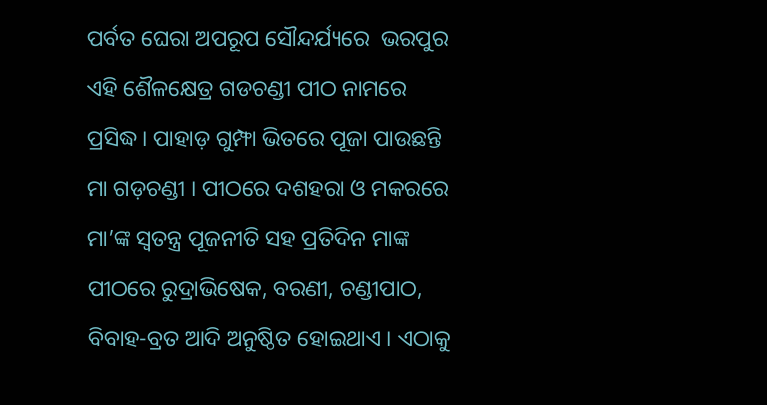ପର୍ବତ ଘେରା ଅପରୂପ ସୌନ୍ଦର୍ଯ୍ୟରେ  ଭରପୁର ଏହି ଶୈଳକ୍ଷେତ୍ର ଗଡଚଣ୍ଡୀ ପୀଠ ନାମରେ ପ୍ରସିଦ୍ଧ। ପାହାଡ଼ ଗୁମ୍ଫା ଭିତରେ ପୂଜା ପାଉଛନ୍ତି ମା ଗଡ଼ଚଣ୍ଡୀ । ପୀଠରେ ଦଶହରା ଓ ମକରରେ ମା’ଙ୍କ ସ୍ୱତନ୍ତ୍ର ପୂଜନୀତି ସହ ପ୍ରତିଦିନ ମାଙ୍କ ପୀଠରେ ରୁଦ୍ରାଭିଷେକ, ବରଣୀ, ଚଣ୍ଡୀପାଠ, ବିବାହ-ବ୍ରତ ଆଦି ଅନୁଷ୍ଠିତ ହୋଇଥାଏ । ଏଠାକୁ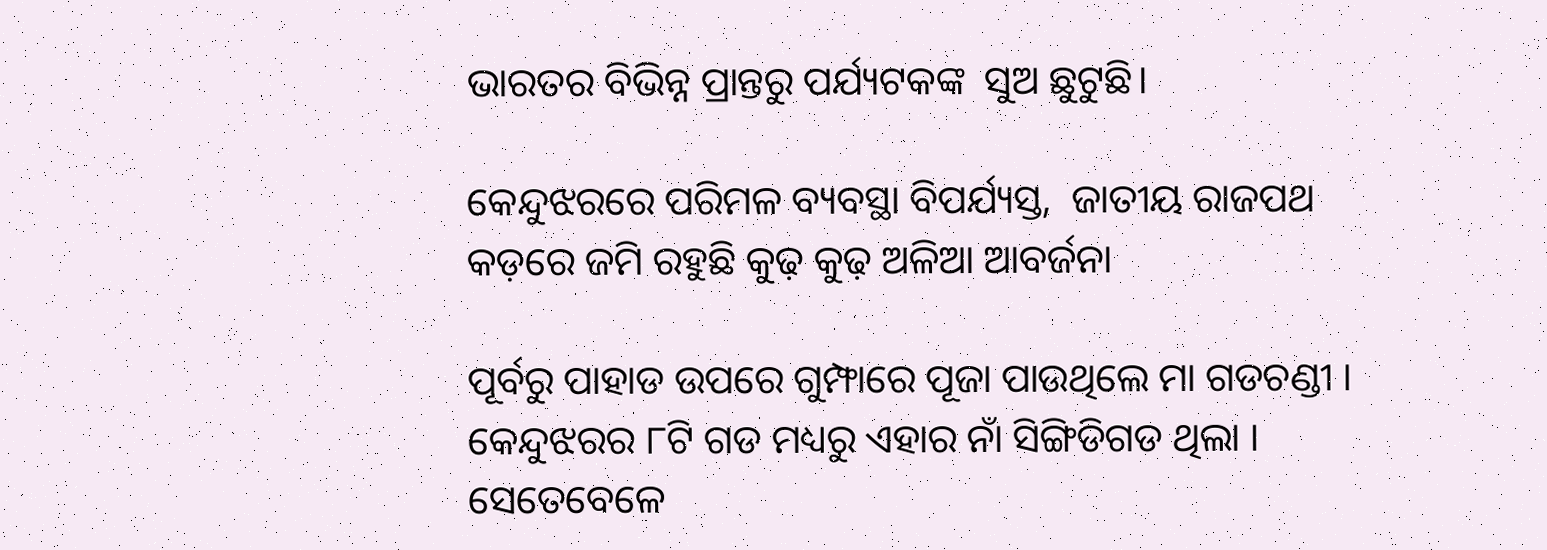ଭାରତର ବିଭିନ୍ନ ପ୍ରାନ୍ତରୁ ପର୍ଯ୍ୟଟକଙ୍କ  ସୁଅ ଛୁଟୁଛି।

କେନ୍ଦୁଝରରେ ପରିମଳ ବ୍ୟବସ୍ଥା ବିପର୍ଯ୍ୟସ୍ତ,  ଜାତୀୟ ରାଜପଥ କଡ଼ରେ ଜମି ରହୁଛି କୁଢ଼ କୁଢ଼ ଅଳିଆ ଆବର୍ଜନା

ପୂର୍ବରୁ ପାହାଡ ଉପରେ ଗୁମ୍ଫାରେ ପୂଜା ପାଉଥିଲେ ମା ଗଡଚଣ୍ଡୀ । କେନ୍ଦୁଝରର ୮ଟି ଗଡ ମଧ୍ୟରୁ ଏହାର ନାଁ ସିଙ୍ଗିଡିଗଡ ଥିଲା । ସେତେବେଳେ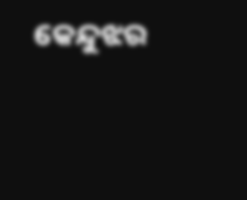କେନ୍ଦୁଝର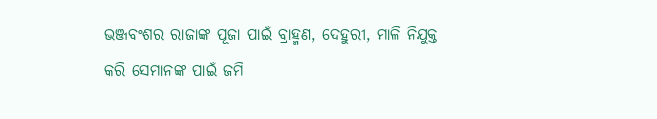ଭଞ୍ଜବଂଶର ରାଜାଙ୍କ ପୂଜା ପାଇଁ ବ୍ରାହ୍ମଣ, ଦେହୁରୀ, ମାଳି ନିଯୁକ୍ତ କରି ସେମାନଙ୍କ ପାଇଁ ଜମି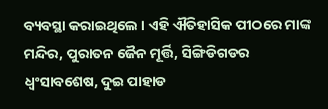ବ୍ୟବସ୍ଥା କରାଇଥିଲେ । ଏହି ଐତିହାସିକ ପୀଠରେ ମାଙ୍କ ମନ୍ଦିର, ପୁରାତନ ଜୈନ ମୂର୍ତ୍ତି, ସିଙ୍ଗିଡିଗଡର ଧ୍ବଂସାବଶେଷ, ଦୁଇ ପାହାଡ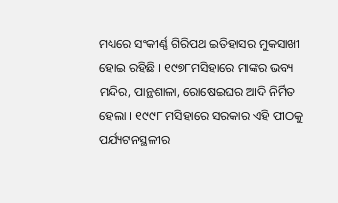ମଧ୍ୟରେ ସଂକୀର୍ଣ୍ଣ ଗିରିପଥ ଇତିହାସର ମୁକସାଖୀ ହୋଇ ରହିଛି । ୧୯୭୮ମସିହାରେ ମାଙ୍କର ଭବ୍ୟ ମନ୍ଦିର, ପାନ୍ଥଶାଳା, ରୋଷେଇଘର ଆଦି ନିର୍ମିତ ହେଲା । ୧୯୯୮ ମସିହାରେ ସରକାର ଏହି ପୀଠକୁ ପର୍ଯ୍ୟଟନସ୍ଥଳୀର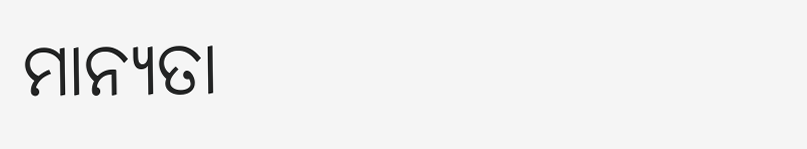ମାନ୍ୟତା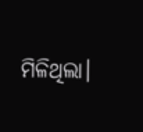ମିଳିଥିଲା।